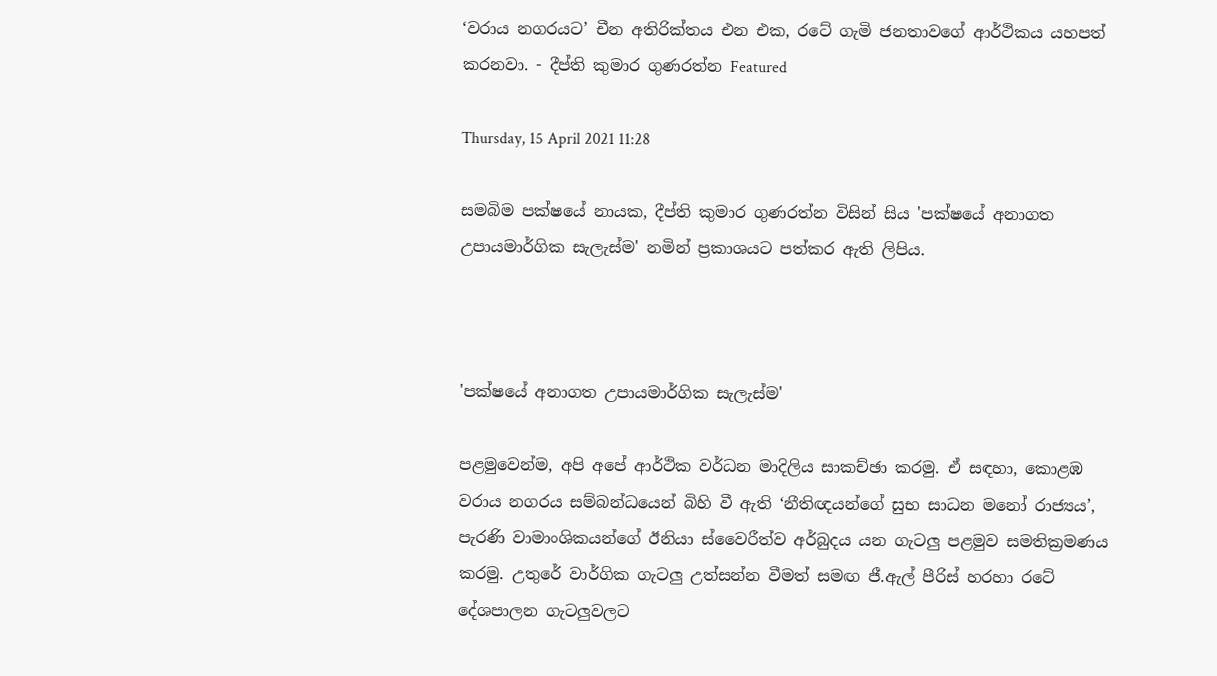‘වරාය නගරයට’ චීන අතිරික්තය එන එක, රටේ ගැමි ජනතාවගේ ආර්ථිකය යහපත් කරනවා. - දීප්ති කුමාර ගුණරත්න Featured

Thursday, 15 April 2021 11:28

සමබිම පක්ෂයේ නායක, දීප්ති කුමාර ගුණරත්න විසින් සිය 'පක්ෂයේ අනාගත උපායමාර්ගික සැලැස්ම' නමින් ප්‍රකාශයට පත්කර ඇති ලිපිය.



'පක්ෂයේ අනාගත උපායමාර්ගික සැලැස්ම'

පළමුවෙන්ම, අපි අපේ ආර්ථික වර්ධන මාදිලිය සාකච්ඡා කරමු. ඒ සඳහා, කොළඹ වරාය නගරය සම්බන්ධයෙන් බිහි වී ඇති ‘නීතිඥයන්ගේ සුභ සාධන මනෝ රාජ්‍යය’, පැරණි වාමාංශිකයන්ගේ ඊනියා ස්වෛරීත්ව අර්බුදය යන ගැටලු පළමුව සමතික්‍රමණය කරමු. උතුරේ වාර්ගික ගැටලු උත්සන්න වීමත් සමඟ ජී.ඇල් පීරිස් හරහා රටේ දේශපාලන ගැටලුවලට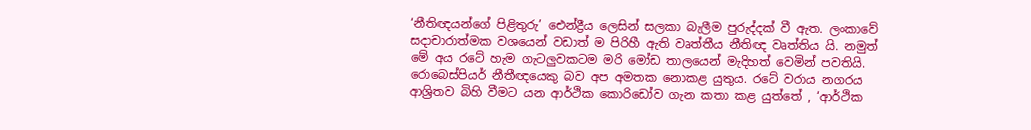‘නීතිඥයන්ගේ පිළිතුරු’ ඓන්ද්‍රීය ලෙසින් සලකා බැලීම පුරුද්දක් වී ඇත. ලංකාවේ සදාචාරාත්මක වශයෙන් වඩාත් ම පිරිහී ඇති වෘත්තීය නීතිඥ වෘත්තිය යි. නමුත් මේ අය රටේ හැම ගැටලුවකටම මරි මෝඩ තාලයෙන් මැදිහත් වෙමින් පවතියි. රොබෙස්පියර් නීතීඥයෙකු බව අප අමතක නොකළ යුතුය. රටේ වරාය නගරය ආශ්‍රිතව බිහි වීමට යන ආර්ථික කොරිඩෝව ගැන කතා කළ යුත්තේ , ‘ආර්ථික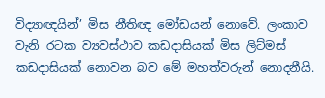විද්‍යාඥයින්’ මිස නීතිඥ මෝඩයන් නොවේ. ලංකාව වැනි රටක ව්‍යවස්ථාව කඩදාසියක් මිස ලිට්මස් කඩදාසියක් නොවන බව මේ මහත්වරුන් නොදනීයි.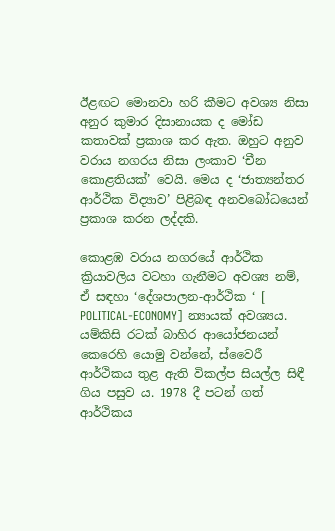ඊළඟට මොනවා හරි කීමට අවශ්‍ය නිසා අනුර කුමාර දිසානායක ද මෝඩ කතාවක් ප්‍රකාශ කර ඇත. ඔහුට අනුව වරාය නගරය නිසා ලංකාව ‘චීන කොළතියක්’ වෙයි. මෙය ද ‘ජාත්‍යන්තර ආර්ථික විද්‍යාව’ පිළිබඳ අනවබෝධයෙන් ප්‍රකාශ කරන ලද්දකි.

කොළඹ වරාය නගරයේ ආර්ථික ක්‍රියාවලිය වටහා ගැනීමට අවශ්‍ය නම්, ඒ සඳහා ‘දේශපාලන-ආර්ථික ‘ [ POLITICAL-ECONOMY] න්‍යායක් අවශ්‍යය. යම්කිසි රටක් බාහිර ආයෝජනයන් කෙරෙහි යොමු වන්නේ, ස්වෛරී ආර්ථිකය තුළ ඇති විකල්ප සියල්ල සිඳී ගිය පසුව ය. 1978 දී පටන් ගත් ආර්ථිකය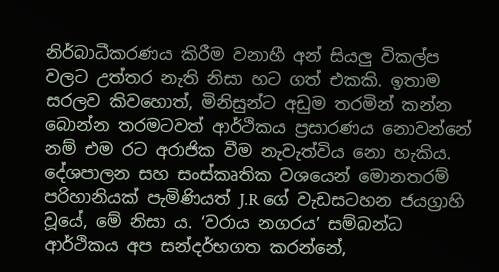නිර්බාධීකරණය කිරීම වනාහී අන් සියලු විකල්ප වලට උත්තර නැති නිසා හට ගත් එකකි. ඉතාම සරලව කිවහොත්, මිනිසුන්ට අඩුම තරමින් කන්න බොන්න තරමටවත් ආර්ථිකය ප්‍රසාරණය නොවන්නේ නම් එම රට අරාජික වීම නැවැත්විය නො හැකිය. දේශපාලන සහ සංස්කෘතික වශයෙන් මොනතරම් පරිහානියක් පැමිණියත් J.R ගේ වැඩසටහන ජයග්‍රාහි වූයේ, මේ නිසා ය. ‘වරාය නගරය’ සම්බන්ධ ආර්ථිකය අප සන්දර්භගත කරන්නේ,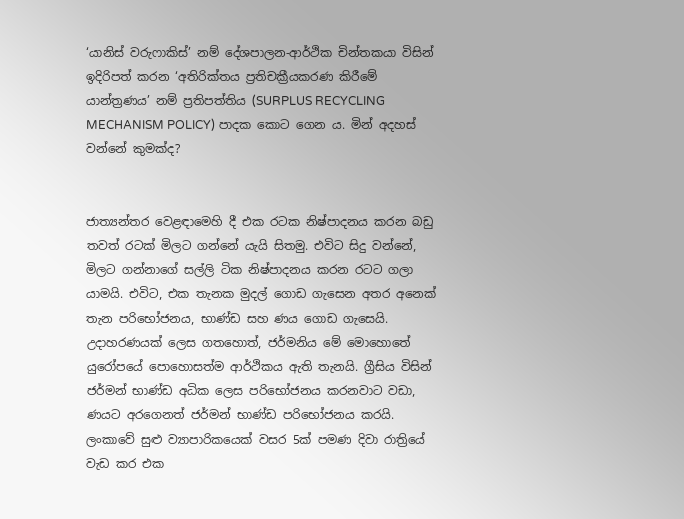‘යානිස් වරුෆාකිස්’ නම් දේශපාලන-ආර්ථික චින්තකයා විසින් ඉදිරිපත් කරන ‘අතිරික්තය ප්‍රතිචක්‍රීයකරණ කිරීමේ යාන්ත්‍රණය’ නම් ප්‍රතිපත්තිය (SURPLUS RECYCLING MECHANISM POLICY) පාදක කොට ගෙන ය. මින් අදහස් වන්නේ කුමක්ද?


ජාත්‍යන්තර වෙළඳාමෙහි දී එක රටක නිෂ්පාදනය කරන බඩු තවත් රටක් මිලට ගන්නේ යැයි සිතමු. එවිට සිදු වන්නේ, මිලට ගන්නාගේ සල්ලි ටික නිෂ්පාදනය කරන රටට ගලා යාමයි. එවිට, එක තැනක මුදල් ගොඩ ගැසෙන අතර අනෙක් තැන පරිභෝජනය, භාණ්ඩ සහ ණය ගොඩ ගැසෙයි. උදාහරණයක් ලෙස ගතහොත්, ජර්මනිය මේ මොහොතේ යුරෝපයේ පොහොසත්ම ආර්ථිකය ඇති තැනයි. ග්‍රීසිය විසින් ජර්මන් භාණ්ඩ අධික ලෙස පරිභෝජනය කරනවාට වඩා, ණයට අරගෙනත් ජර්මන් භාණ්ඩ පරිභෝජනය කරයි. ලංකාවේ සුළු ව්‍යාපාරිකයෙක් වසර 5ක් පමණ දිවා රාත්‍රියේ වැඩ කර එක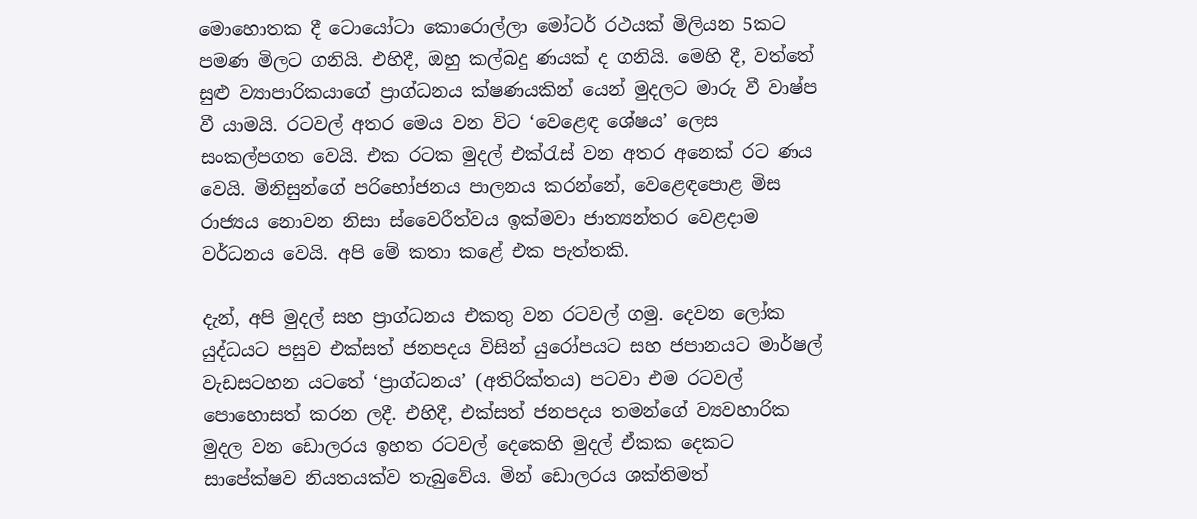මොහොතක දී ටොයෝටා කොරොල්ලා මෝටර් රථයක් මිලියන 5කට පමණ මිලට ගනියි. එහිදී, ඔහු කල්බදු ණයක් ද ගනියි. මෙහි දී, වත්තේ සුළු ව්‍යාපාරිකයාගේ ප්‍රාග්ධනය ක්ෂණයකින් යෙන් මුදලට මාරු වී වාෂ්ප වී යාමයි. රටවල් අතර මෙය වන විට ‘වෙළෙඳ ශේෂය’ ලෙස සංකල්පගත වෙයි. එක රටක මුදල් එක්රැස් වන අතර අනෙක් රට ණය වෙයි. මිනිසුන්ගේ පරිභෝජනය පාලනය කරන්නේ, වෙළෙඳපොළ මිස රාජ්‍යය නොවන නිසා ස්වෛරීත්වය ඉක්මවා ජාත්‍යන්තර වෙළදාම වර්ධනය වෙයි. අපි මේ කතා කළේ එක පැත්තකි.

දැන්, අපි මුදල් සහ ප්‍රාග්ධනය එකතු වන රටවල් ගමු. දෙවන ලෝක යුද්ධයට පසුව එක්සත් ජනපදය විසින් යුරෝපයට සහ ජපානයට මාර්ෂල් වැඩසටහන යටතේ ‘ප්‍රාග්ධනය’ (අතිරික්තය) පටවා එම රටවල් පොහොසත් කරන ලදී. එහිදී, එක්සත් ජනපදය තමන්ගේ ව්‍යවහාරික මුදල වන ඩොලරය ඉහත රටවල් දෙකෙහි මුදල් ඒකක දෙකට සාපේක්ෂව නියතයක්ව තැබුවේය. මින් ඩොලරය ශක්තිමත්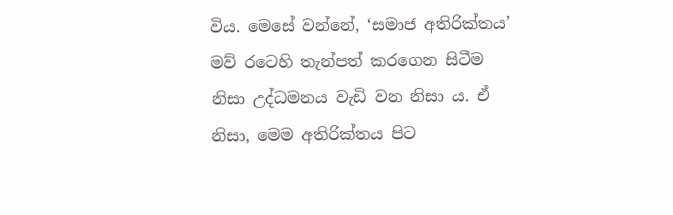විය. මෙසේ වන්නේ, ‘සමාජ අතිරික්තය’ මව් රටෙහි තැන්පත් කරගෙන සිටීම නිසා උද්ධමනය වැඩි වන නිසා ය. ඒ නිසා, මෙම අතිරික්තය පිට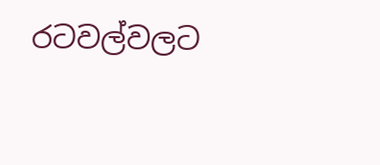රටවල්වලට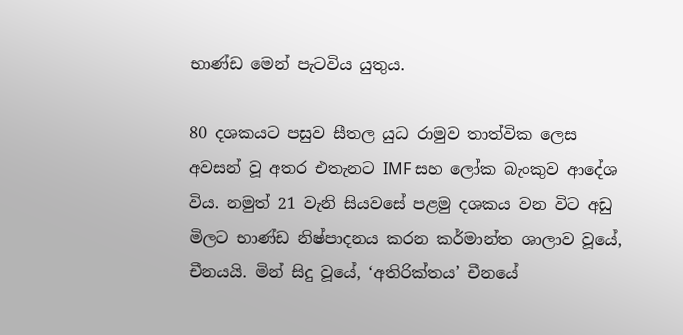භාණ්ඩ මෙන් පැටවිය යුතුය.

80 දශකයට පසුව සීතල යුධ රාමුව තාත්වික ලෙස අවසන් වූ අතර එතැනට IMF සහ ලෝක බැංකුව ආදේශ විය. නමුත් 21 වැනි සියවසේ පළමු දශකය වන විට අඩු මිලට භාණ්ඩ නිෂ්පාදනය කරන කර්මාන්ත ශාලාව වූයේ, චීනයයි. මින් සිදු වූයේ, ‘අතිරික්තය’ චීනයේ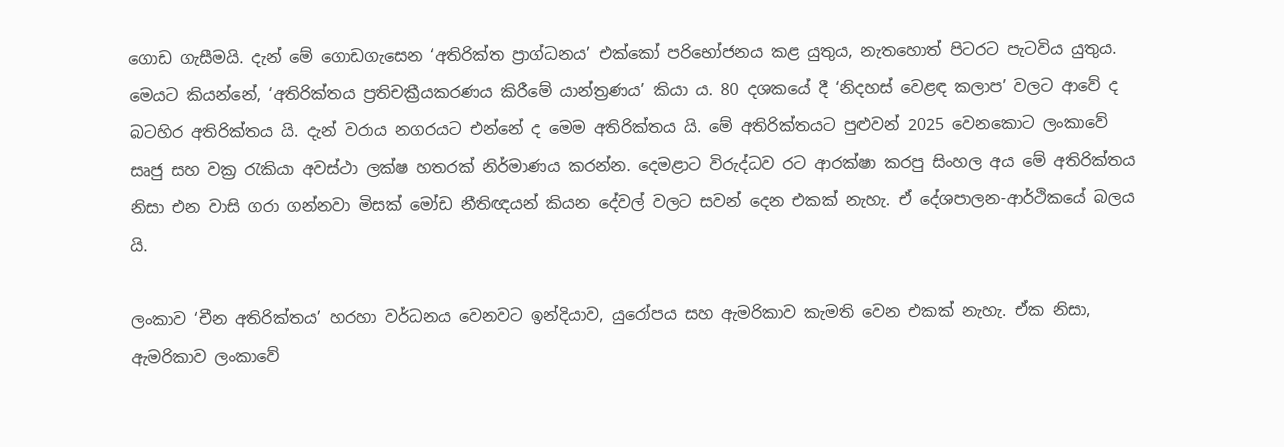ගොඩ ගැසීමයි. දැන් මේ ගොඩගැසෙන ‘අතිරික්ත ප්‍රාග්ධනය’ එක්කෝ පරිභෝජනය කළ යුතුය, නැතහොත් පිටරට පැටවිය යුතුය. මෙයට කියන්නේ, ‘අතිරික්තය ප්‍රතිචක්‍රීයකරණය කිරීමේ යාන්ත්‍රණය’ කියා ය. 80 දශකයේ දී ‘නිදහස් වෙළඳ කලාප’ වලට ආවේ ද බටහිර අතිරික්තය යි. දැන් වරාය නගරයට එන්නේ ද මෙම අතිරික්තය යි. මේ අතිරික්තයට පුළුවන් 2025 වෙනකොට ලංකාවේ සෘජු සහ වක්‍ර රැකියා අවස්ථා ලක්ෂ හතරක් නිර්මාණය කරන්න. දෙමළාට විරුද්ධව රට ආරක්ෂා කරපු සිංහල අය මේ අතිරික්තය නිසා එන වාසි ගරා ගන්නවා මිසක් මෝඩ නීතිඥයන් කියන දේවල් වලට සවන් දෙන එකක් නැහැ. ඒ දේශපාලන-ආර්ථිකයේ බලය යි.

ලංකාව ‘චීන අතිරික්තය’ හරහා වර්ධනය වෙනවට ඉන්දියාව, යුරෝපය සහ ඇමරිකාව කැමති වෙන එකක් නැහැ. ඒක නිසා, ඇමරිකාව ලංකාවේ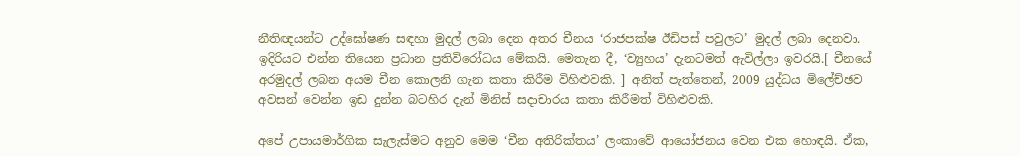නීතිඥයන්ට උද්ඝෝෂණ සඳහා මුදල් ලබා දෙන අතර චීනය ‘රාජපක්ෂ ඊඩිපස් පවුලට’ මුදල් ලබා දෙනවා. ඉදිරියට එන්න තියෙන ප්‍රධාන ප්‍රතිවිරෝධය මේකයි. මෙතැන දී, ‘ව්‍යුහය’ දැනටමත් ඇවිල්ලා ඉවරයි.[ චීනයේ අරමුදල් ලබන අයම චීන කොලනි ගැන කතා කිරීම විහිළුවකි. ] අනිත් පැත්තෙන්, 2009 යුද්ධය මිලේච්ඡව අවසන් වෙන්න ඉඩ දුන්න බටහිර දැන් මිනිස් සදාචාරය කතා කිරීමත් විහිළුවකි.

අපේ උපායමාර්ගික සැලැස්මට අනුව මෙම ‘චීන අතිරික්තය’ ලංකාවේ ආයෝජනය වෙන එක හොඳයි. ඒක,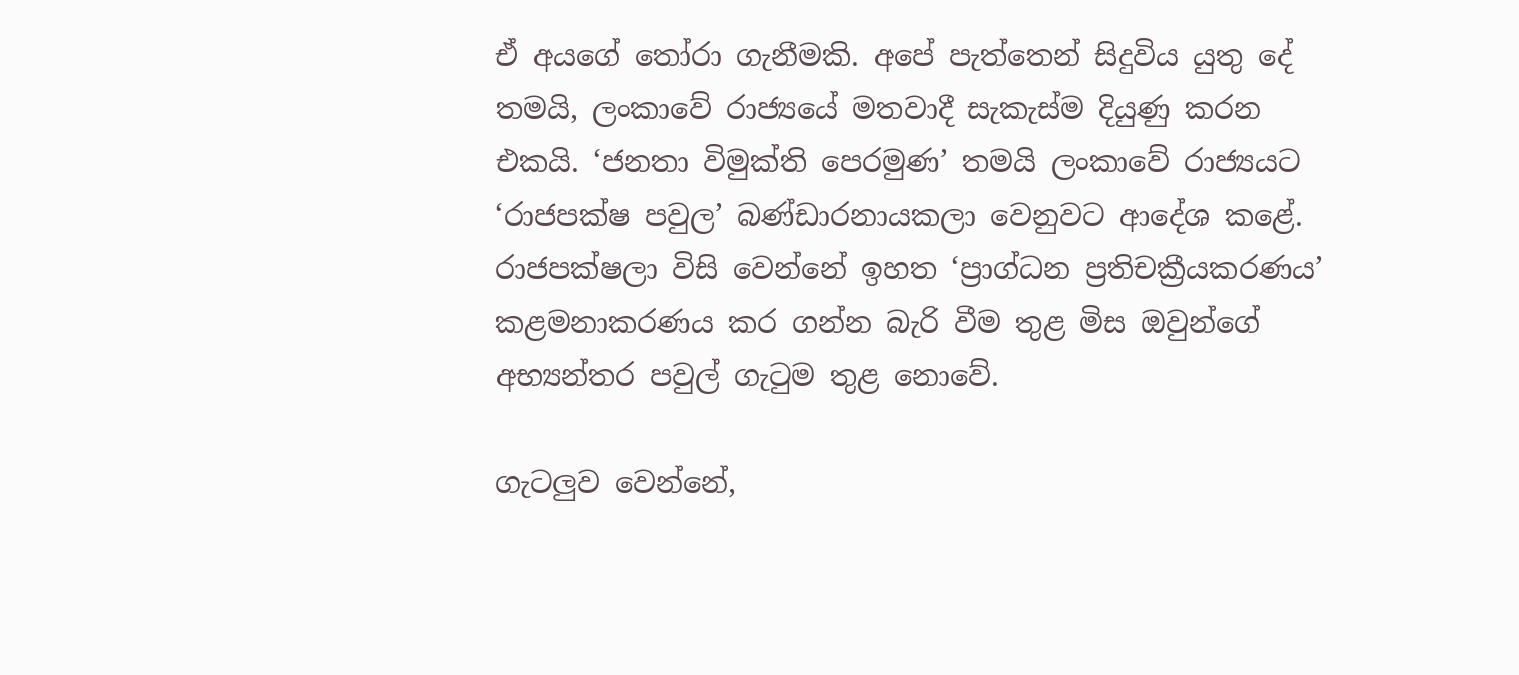ඒ අයගේ තෝරා ගැනීමකි. අපේ පැත්තෙන් සිදුවිය යුතු දේ තමයි, ලංකාවේ රාජ්‍යයේ මතවාදී සැකැස්ම දියුණු කරන එකයි. ‘ජනතා විමුක්ති පෙරමුණ’ තමයි ලංකාවේ රාජ්‍යයට ‘රාජපක්ෂ පවුල’ බණ්ඩාරනායකලා වෙනුවට ආදේශ කළේ. රාජපක්ෂලා විසි වෙන්නේ ඉහත ‘ප්‍රාග්ධන ප්‍රතිචක්‍රීයකරණය’ කළමනාකරණය කර ගන්න බැරි වීම තුළ මිස ඔවුන්ගේ අභ්‍යන්තර පවුල් ගැටුම තුළ නොවේ.

ගැටලුව වෙන්නේ,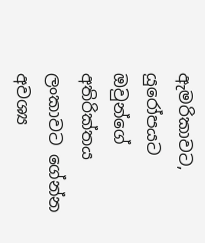ඇමරිකාවට, යුරෝපයට ඔවුන්ගේ අතිරික්තය ලංකාවට ගේන්න අවශ්‍ය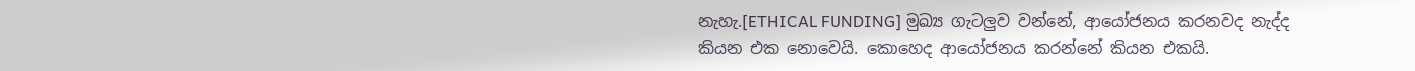නැහැ.[ETHICAL FUNDING] මුඛ්‍ය ගැටලුව වන්නේ, ආයෝජනය කරනවද නැද්ද කියන එක නොවෙයි. කොහෙද ආයෝජනය කරන්නේ කියන එකයි.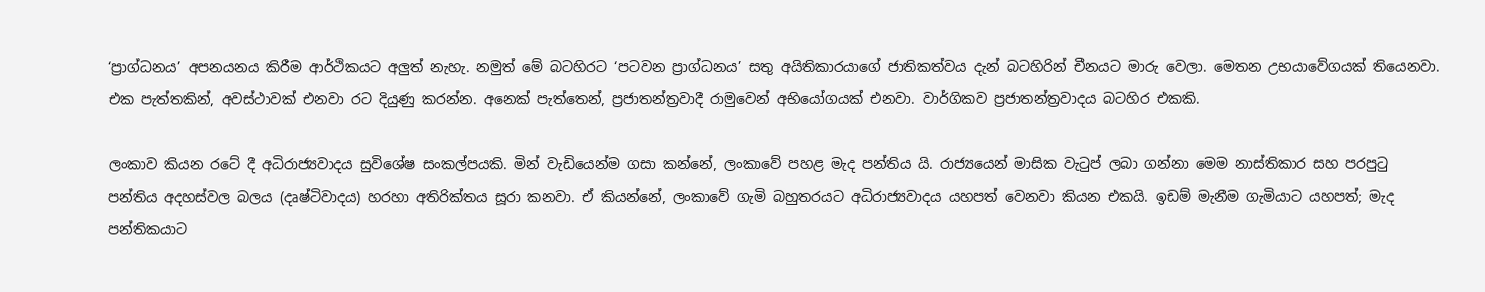‘ප්‍රාග්ධනය’ අපනයනය කිරීම ආර්ථිකයට අලුත් නැහැ. නමුත් මේ බටහිරට ‘පටවන ප්‍රාග්ධනය’ සතු අයිතිකාරයාගේ ජාතිකත්වය දැන් බටහිරින් චීනයට මාරු වෙලා. මෙතන උභයාවේගයක් තියෙනවා. එක පැත්තකින්, අවස්ථාවක් එනවා රට දියුණු කරන්න. අනෙක් පැත්තෙන්, ප්‍රජාතන්ත්‍රවාදී රාමුවෙන් අභියෝගයක් එනවා. වාර්ගිකව ප්‍රජාතන්ත්‍රවාදය බටහිර එකකි.

ලංකාව කියන රටේ දී අධිරාජ්‍යවාදය සුවිශේෂ සංකල්පයකි. මින් වැඩියෙන්ම ගසා කන්නේ, ලංකාවේ පහළ මැද පන්තිය යි. රාජ්‍යයෙන් මාසික වැටුප් ලබා ගන්නා මෙම නාස්තිකාර සහ පරපුටු පන්තිය අදහස්වල බලය (දෘෂ්ටිවාදය) හරහා අතිරික්තය සූරා කනවා. ඒ කියන්නේ, ලංකාවේ ගැමි බහුතරයට අධිරාජ්‍යවාදය යහපත් වෙනවා කියන එකයි. ඉඩම් මැනීම ගැමියාට යහපත්; මැද පන්තිකයාට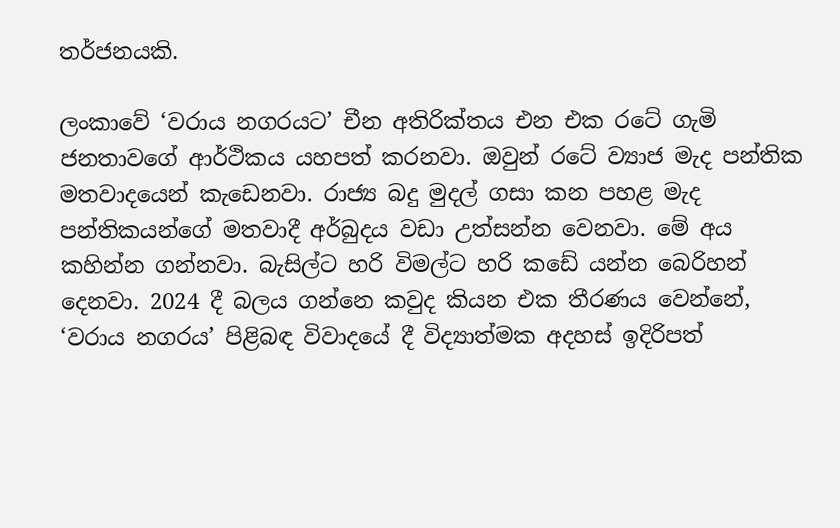තර්ජනයකි.

ලංකාවේ ‘වරාය නගරයට’ චීන අතිරික්තය එන එක රටේ ගැමි ජනතාවගේ ආර්ථිකය යහපත් කරනවා. ඔවුන් රටේ ව්‍යාජ මැද පන්තික මතවාදයෙන් කැඩෙනවා. රාජ්‍ය බදු මුදල් ගසා කන පහළ මැද පන්තිකයන්ගේ මතවාදී අර්බුදය වඩා උත්සන්න වෙනවා. මේ අය කහින්න ගන්නවා. බැසිල්ට හරි විමල්ට හරි කඩේ යන්න බෙරිහන් දෙනවා. 2024 දී බලය ගන්නෙ කවුද කියන එක තීරණය වෙන්නේ, ‘වරාය නගරය’ පිළිබඳ විවාදයේ දී විද්‍යාත්මක අදහස් ඉදිරිපත්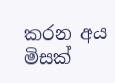කරන අය මිසක්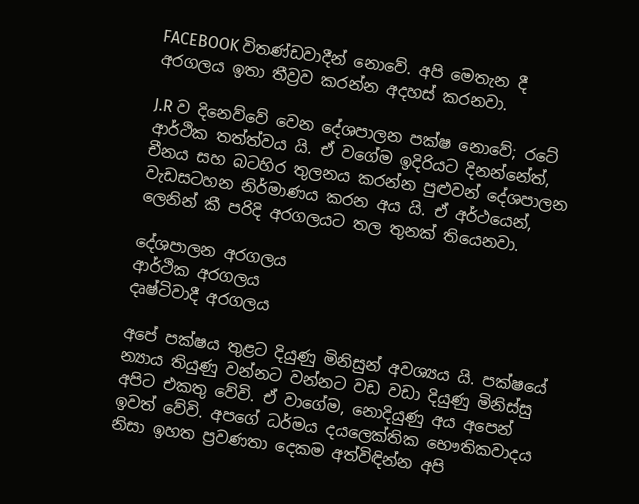FACEBOOK විතණ්ඩවාදීන් නොවේ. අපි මෙතැන දී අරගලය ඉතා තීව්‍රව කරන්න අදහස් කරනවා.

J.R ව දිනෙව්වේ වෙන දේශපාලන පක්ෂ නොවේ; රටේ ආර්ථික තත්ත්වය යි. ඒ වගේම ඉදිරියට දිනන්නේත්, චීනය සහ බටහිර තුලනය කරන්න පුළුවන් දේශපාලන වැඩසටහන නිර්මාණය කරන අය යි. ඒ අර්ථයෙන්, ලෙනින් කී පරිදි අරගලයට තල තුනක් තියෙනවා.

දේශපාලන අරගලය
ආර්ථික අරගලය
දෘෂ්ටිවාදී අරගලය

අපේ පක්ෂය තුළට දියුණු මිනිසුන් අවශ්‍යය යි. පක්ෂයේ න්‍යාය තියුණු වන්නට වන්නට වඩ වඩා දියුණු මිනිස්සු අපිට එකතු වේවි. ඒ වාගේම, නොදියුණු අය අපෙන් ඉවත් වේවි. අපගේ ධර්මය දයලෙක්තික භෞතිකවාදය නිසා ඉහත ප්‍රවණතා දෙකම අත්විඳින්න අපි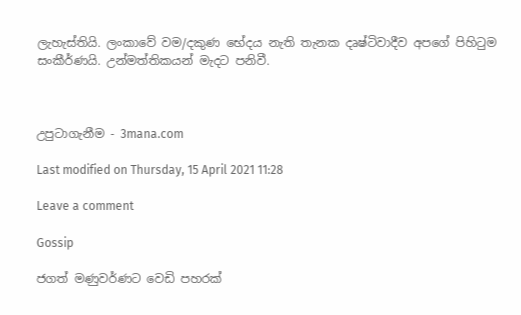ලැහැස්තියි. ලංකාවේ වම/දකුණ භේදය නැති තැනක දෘෂ්ටිවාදීව අපගේ පිහිටුම සංකීර්ණයි. උන්මත්තිකයන් මැදට පනිවී.



උපුටාගැනීම - 3mana.com

Last modified on Thursday, 15 April 2021 11:28

Leave a comment

Gossip

ජගත් මණුවර්ණට වෙඩි පහරක්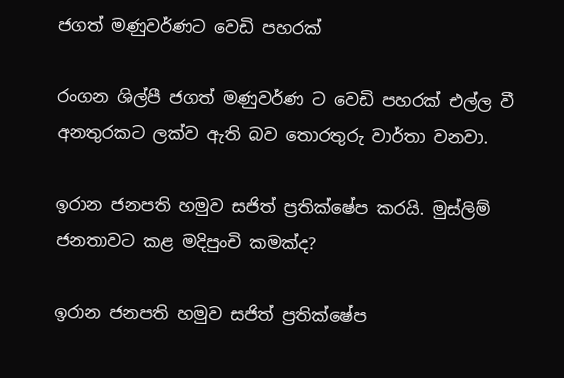ජගත් මණුවර්ණට වෙඩි පහරක්

රංගන ශිල්පී ජගත් මණුවර්ණ ට වෙඩි පහරක් එල්ල වී අනතුරකට ලක්ව ඇති බව තොරතුරු වාර්තා වනවා.

ඉරාන ජනපති හමුව සජිත් ප්‍රතික්ෂේප කරයි. මුස්ලිම් ජනතාවට කළ මදිපුංචි කමක්ද?

ඉරාන ජනපති හමුව සජිත් ප්‍රතික්ෂේප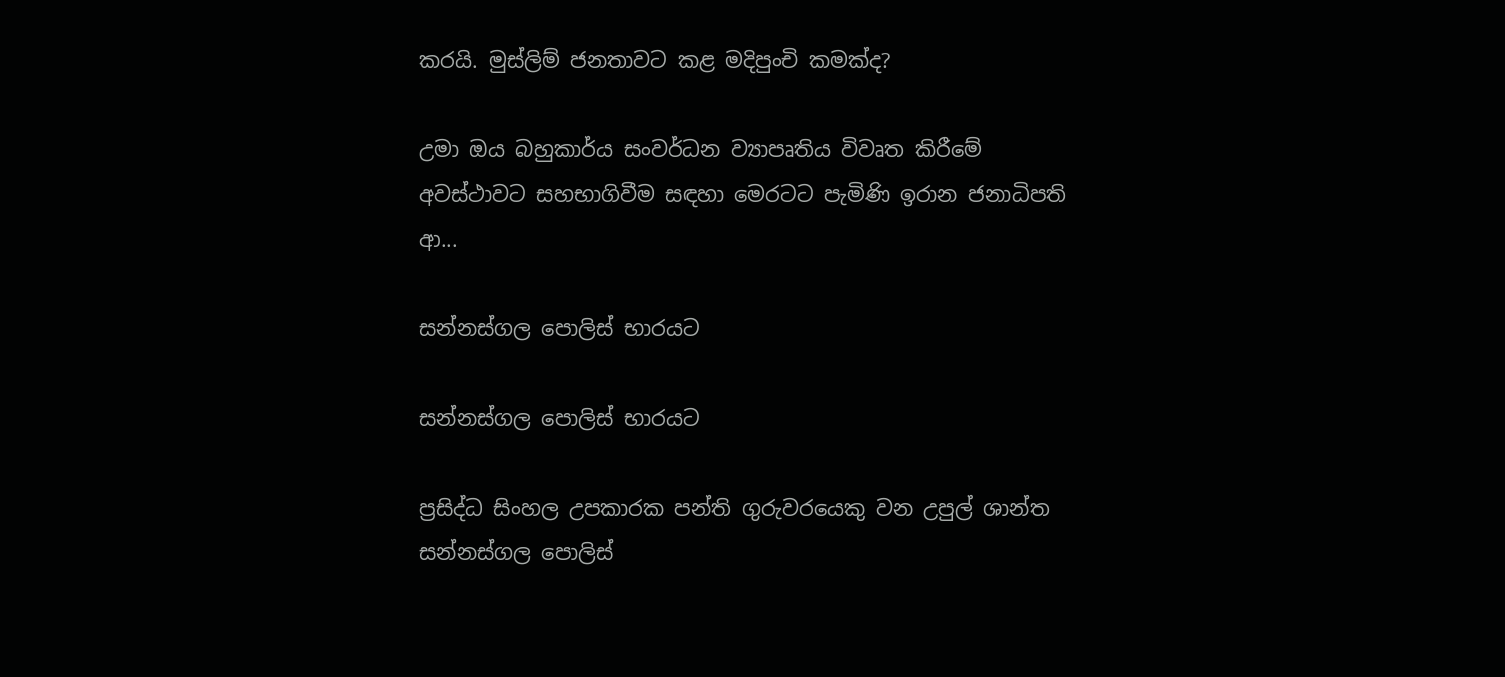කරයි. මුස්ලිම් ජනතාවට කළ මදිපුංචි කමක්ද?

උමා ඔය බහුකාර්ය සංවර්ධන ව්‍යාපෘතිය විවෘත කිරීමේ අවස්ථාවට සහභාගිවීම සඳහා මෙරටට පැමිණි ඉරාන ජනාධිපති ආ...

සන්නස්ගල පොලිස් භාරයට

සන්නස්ගල පොලිස් භාරයට

ප්‍රසිද්ධ සිංහල උපකාරක පන්ති ගුරුවරයෙකු වන උපුල් ශාන්ත සන්නස්ගල පොලිස්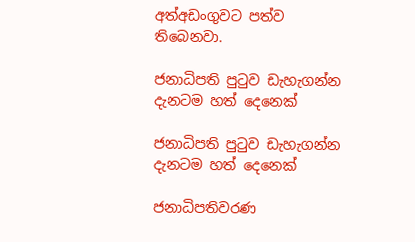අත්අඩංගුවට පත්ව තිබෙනවා.

ජනාධිපති පුටුව ඩැහැගන්න දැනටම හත් දෙනෙක්

ජනාධිපති පුටුව ඩැහැගන්න දැනටම හත් දෙනෙක්

ජනාධිපතිවරණ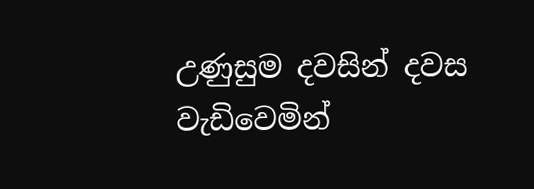උණුසුම දවසින් දවස වැඩිවෙමින්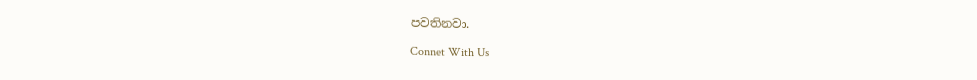පවතිනවා.

Connet With Us